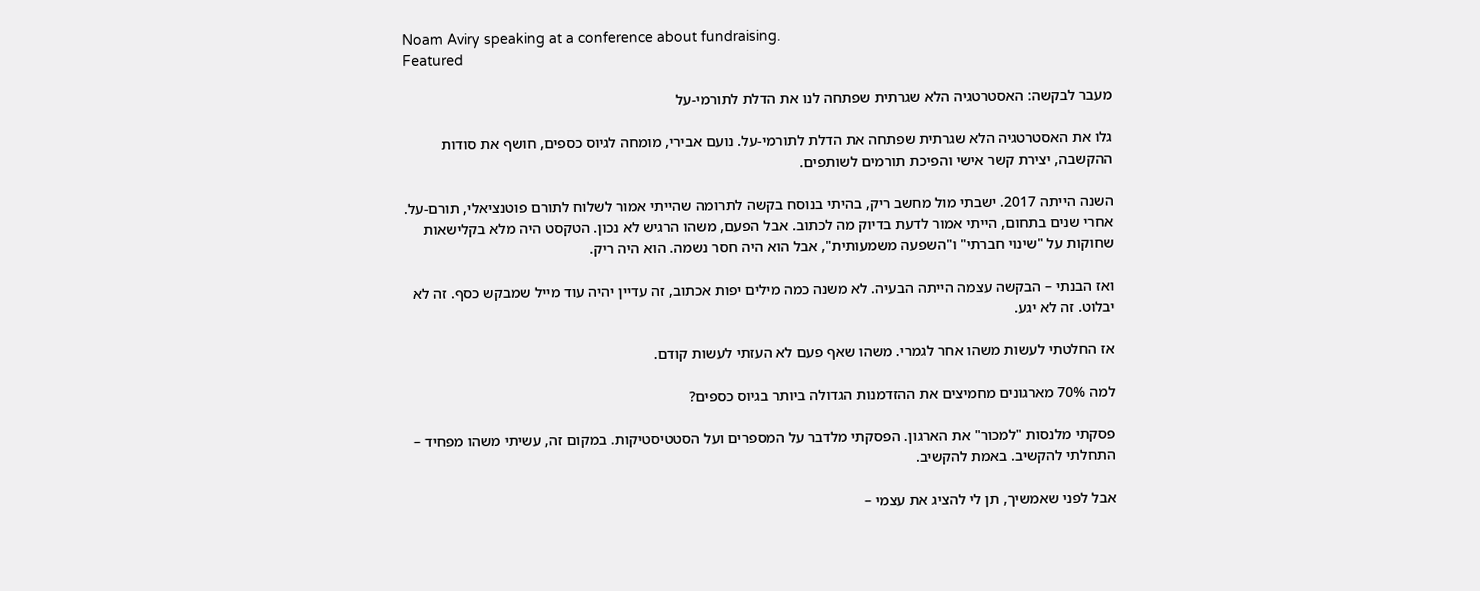Noam Aviry speaking at a conference about fundraising.
Featured

מעבר לבקשה: האסטרטגיה הלא שגרתית שפתחה לנו את הדלת לתורמי-על

גלו את האסטרטגיה הלא שגרתית שפתחה את הדלת לתורמי-על. נועם אבירי, מומחה לגיוס כספים, חושף את סודות ההקשבה, יצירת קשר אישי והפיכת תורמים לשותפים.

השנה הייתה 2017. ישבתי מול מחשב ריק, בהיתי בנוסח בקשה לתרומה שהייתי אמור לשלוח לתורם פוטנציאלי, תורם-על. אחרי שנים בתחום, הייתי אמור לדעת בדיוק מה לכתוב. אבל הפעם, משהו הרגיש לא נכון. הטקסט היה מלא בקלישאות שחוקות על "שינוי חברתי" ו"השפעה משמעותית", אבל הוא היה חסר נשמה. הוא היה ריק.

ואז הבנתי – הבקשה עצמה הייתה הבעיה. לא משנה כמה מילים יפות אכתוב, זה עדיין יהיה עוד מייל שמבקש כסף. זה לא יבלוט. זה לא יגע.

אז החלטתי לעשות משהו אחר לגמרי. משהו שאף פעם לא העזתי לעשות קודם.

למה 70% מארגונים מחמיצים את ההזדמנות הגדולה ביותר בגיוס כספים?

פסקתי מלנסות "למכור" את הארגון. הפסקתי מלדבר על המספרים ועל הסטטיסטיקות. במקום זה, עשיתי משהו מפחיד – התחלתי להקשיב. באמת להקשיב.

אבל לפני שאמשיך, תן לי להציג את עצמי –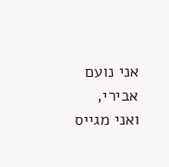אני נועם אבירי, ואני מגייס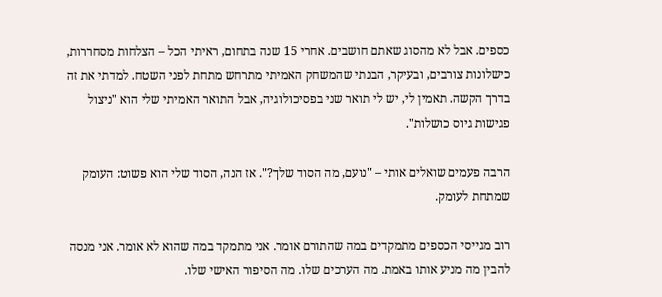כספים. אבל לא מהסוג שאתם חושבים. אחרי 15 שנה בתחום, ראיתי הכל – הצלחות מסחררות, כישלונות צורבים, ובעיקר, הבנתי שהמשחק האמיתי מתרחש מתחת לפני השטח. למדתי את זה בדרך הקשה. תאמין לי, יש לי תואר שני בפסיכולוגיה, אבל התואר האמיתי שלי הוא "ניצול פגישות גיוס כושלות".

הרבה פעמים שואלים אותי – "נועם, מה הסוד שלך?". אז הנה, הסוד שלי הוא פשוט: העומק שמתחת לעומק.

רוב מגייסי הכספים מתמקדים במה שהתורם אומר. אני מתמקד במה שהוא לא אומר. אני מנסה להבין מה מניע אותו באמת. מה הערכים שלו. מה הסיפור האישי שלו.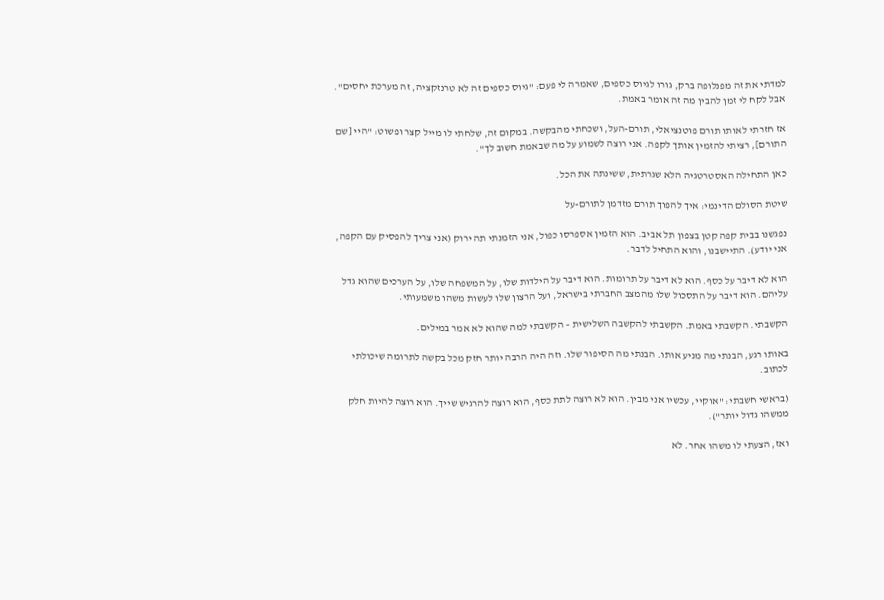למדתי את זה מפנלופה ברק, גורו לגיוס כספים, שאמרה לי פעם: "גיוס כספים זה לא טרנזקציה, זה מערכת יחסים". אבל לקח לי זמן להבין מה זה אומר באמת.

אז חזרתי לאותו תורם פוטנציאלי, תורם-העל, ושכחתי מהבקשה. במקום זה, שלחתי לו מייל קצר ופשוט: "היי [שם התורם], רציתי להזמין אותך לקפה. אני רוצה לשמוע על מה שבאמת חשוב לך".

כאן התחילה האסטרטגיה הלא שגרתית, ששינתה את הכל.

שיטת הסולם הדינמי: איך להפוך תורם מזדמן לתורם-על

נפגשנו בבית קפה קטן בצפון תל אביב. הוא הזמין אספרסו כפול, אני הזמנתי תה ירוק (אני צריך להפסיק עם הקפה, אני יודע). התיישבנו, והוא התחיל לדבר.

הוא לא דיבר על כסף. הוא לא דיבר על תרומות. הוא דיבר על הילדות שלו, על המשפחה שלו, על הערכים שהוא גדל עליהם. הוא דיבר על התסכול שלו מהמצב החברתי בישראל, ועל הרצון שלו לעשות משהו משמעותי.

הקשבתי. הקשבתי באמת. הקשבתי להקשבה השלישית – הקשבתי למה שהוא לא אמר במילים.

באותו רגע, הבנתי מה מניע אותו. הבנתי מה הסיפור שלו. וזה היה הרבה יותר חזק מכל בקשה לתרומה שיכולתי לכתוב.

(בראשי חשבתי: "אוקיי, עכשיו אני מבין. הוא לא רוצה לתת כסף, הוא רוצה להרגיש שייך. הוא רוצה להיות חלק ממשהו גדול יותר").

ואז, הצעתי לו משהו אחר. לא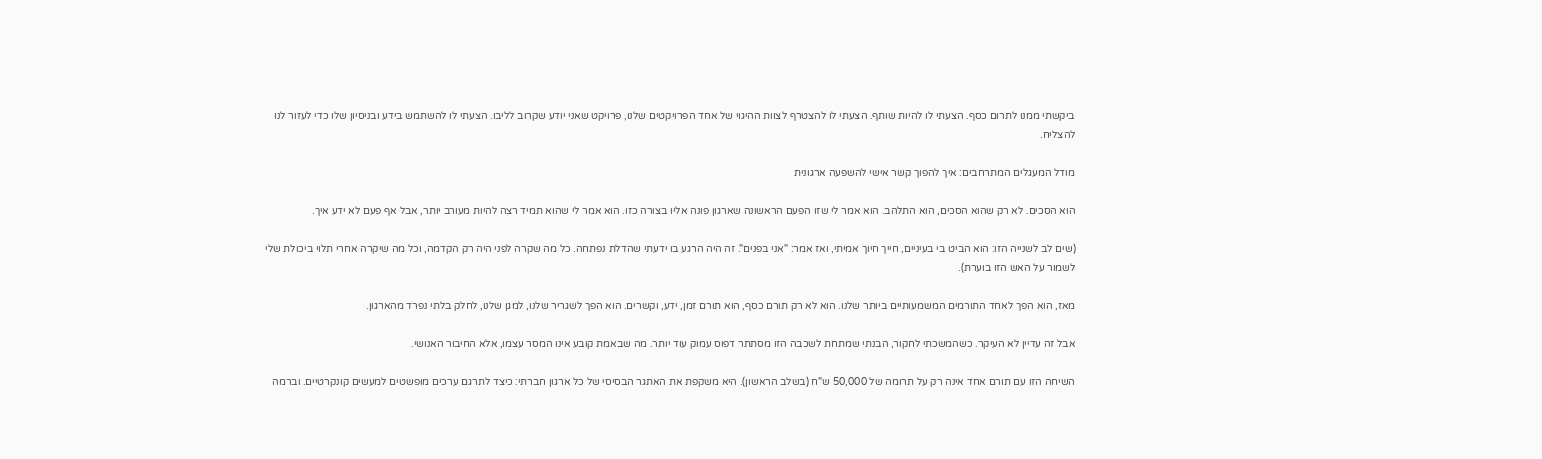ביקשתי ממנו לתרום כסף. הצעתי לו להיות שותף. הצעתי לו להצטרף לצוות ההיגוי של אחד הפרויקטים שלנו, פרויקט שאני יודע שקרוב לליבו. הצעתי לו להשתמש בידע ובניסיון שלו כדי לעזור לנו להצליח.

מודל המעגלים המתרחבים: איך להפוך קשר אישי להשפעה ארגונית

הוא הסכים. לא רק שהוא הסכים, הוא התלהב. הוא אמר לי שזו הפעם הראשונה שארגון פונה אליו בצורה כזו. הוא אמר לי שהוא תמיד רצה להיות מעורב יותר, אבל אף פעם לא ידע איך.

(שים לב לשנייה הזו: הוא הביט בי בעיניים, חייך חיוך אמיתי, ואז אמר: "אני בפנים". זה היה הרגע בו ידעתי שהדלת נפתחה. כל מה שקרה לפני היה רק הקדמה, וכל מה שיקרה אחרי תלוי ביכולת שלי לשמור על האש הזו בוערת).

מאז, הוא הפך לאחד התורמים המשמעותיים ביותר שלנו. הוא לא רק תורם כסף, הוא תורם זמן, ידע, וקשרים. הוא הפך לשגריר שלנו, למגן שלנו, לחלק בלתי נפרד מהארגון.

אבל זה עדיין לא העיקר. כשהמשכתי לחקור, הבנתי שמתחת לשכבה הזו מסתתר דפוס עמוק עוד יותר. מה שבאמת קובע אינו המסר עצמו, אלא החיבור האנושי.

השיחה הזו עם תורם אחד אינה רק על תרומה של 50,000 ש"ח (בשלב הראשון). היא משקפת את האתגר הבסיסי של כל ארגון חברתי: כיצד לתרגם ערכים מופשטים למעשים קונקרטיים. וברמה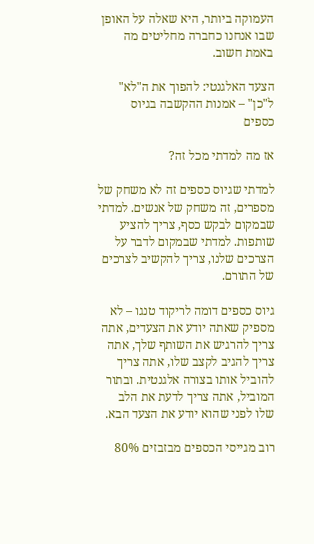העמוקה ביותר, היא שאלה על האופן שבו אנחנו כחברה מחליטים מה באמת חשוב.

הצעד האלגנטי: להפוך את ה"לא" ל"כן" – אמנות ההקשבה בגיוס כספים

אז מה למדתי מכל זה?

למדתי שגיוס כספים זה לא משחק של מספרים, זה משחק של אנשים. למדתי שבמקום לבקש כסף, צריך להציע שותפות. למדתי שבמקום לדבר על הצרכים שלנו, צריך להקשיב לצרכים של התורם.

גיוס כספים דומה לריקוד טנגו – לא מספיק שאתה יודע את הצעדים, אתה צריך להרגיש את השותף שלך, אתה צריך להגיב לקצב שלו, אתה צריך להוביל אותו בצורה אלגנטית. ובתור המוביל, אתה צריך לדעת את הלב שלו לפני שהוא יודע את הצעד הבא.

רוב מגייסי הכספים מבזבזים 80%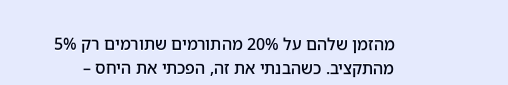מהזמן שלהם על 20% מהתורמים שתורמים רק 5% מהתקציב. כשהבנתי את זה, הפכתי את היחס –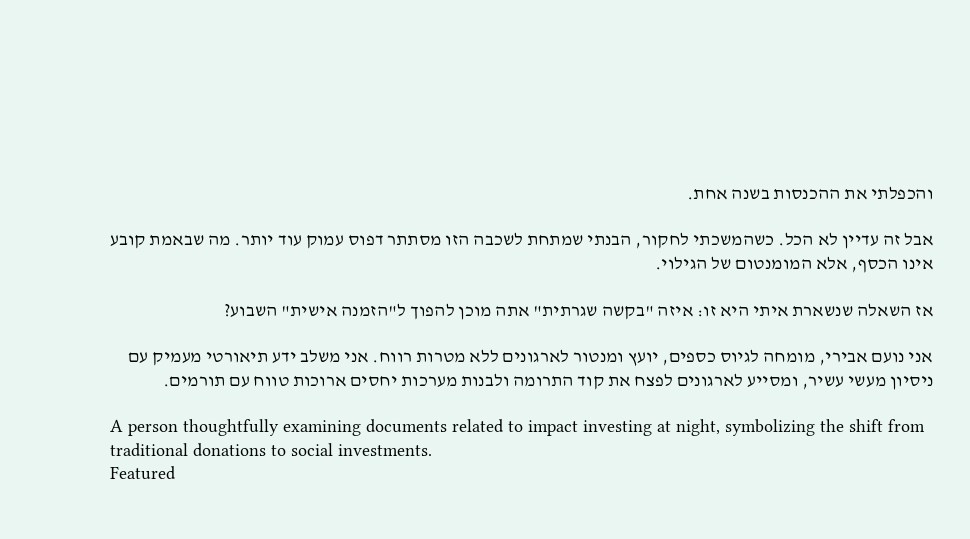והכפלתי את ההכנסות בשנה אחת.

אבל זה עדיין לא הכל. כשהמשכתי לחקור, הבנתי שמתחת לשכבה הזו מסתתר דפוס עמוק עוד יותר. מה שבאמת קובע אינו הכסף, אלא המומנטום של הגילוי.

אז השאלה שנשארת איתי היא זו: איזה "בקשה שגרתית" אתה מוכן להפוך ל"הזמנה אישית" השבוע?

אני נועם אבירי, מומחה לגיוס כספים, יועץ ומנטור לארגונים ללא מטרות רווח. אני משלב ידע תיאורטי מעמיק עם ניסיון מעשי עשיר, ומסייע לארגונים לפצח את קוד התרומה ולבנות מערכות יחסים ארוכות טווח עם תורמים.

A person thoughtfully examining documents related to impact investing at night, symbolizing the shift from traditional donations to social investments.
Featured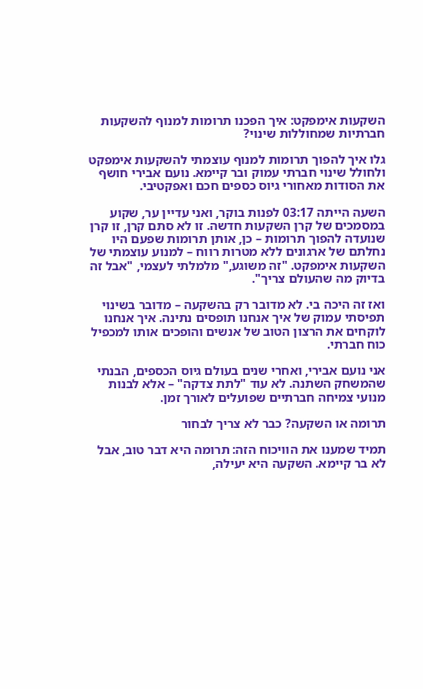השקעות אימפקט: איך הפכנו תרומות למנוף להשקעות חברתיות שמחוללות שינוי?

גלו איך להפוך תרומות למנוף עוצמתי להשקעות אימפקט ולחולל שינוי חברתי עמוק ובר קיימא. נועם אבירי חושף את הסודות מאחורי גיוס כספים חכם ואפקטיבי.

השעה הייתה 03:17 לפנות בוקר, ואני עדיין ער, שקוע במסמכים של קרן השקעות חדשה. זו לא סתם קרן, זו קרן שנועדה להפוך תרומות – כן, אותן תרומות שפעם היו נחלתם של ארגונים ללא מטרות רווח – למנוע עוצמתי של השקעות אימפקט. "זה משוגע," מלמלתי לעצמי, "אבל זה בדיוק מה שהעולם צריך".

ואז זה היכה בי. לא מדובר רק בהשקעה – מדובר בשינוי תפיסתי עמוק של איך אנחנו תופסים נתינה. איך אנחנו לוקחים את הרצון הטוב של אנשים והופכים אותו למכפיל כוח חברתי.

אני נועם אבירי, ואחרי שנים בעולם גיוס הכספים, הבנתי שהמשחק השתנה. לא עוד "לתת צדקה" – אלא לבנות מנועי צמיחה חברתיים שפועלים לאורך זמן.

תרומה או השקעה? כבר לא צריך לבחור

תמיד שמענו את הוויכוח הזה: תרומה היא דבר טוב, אבל לא בר קיימא. השקעה היא יעילה,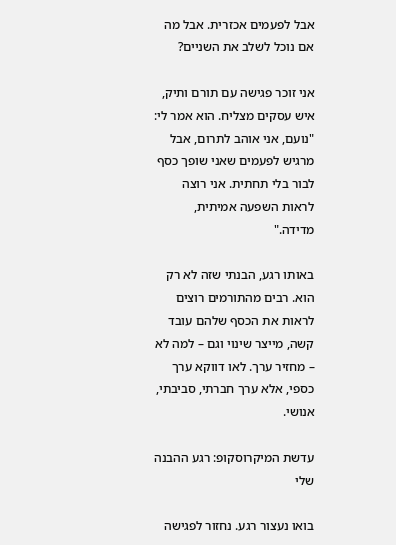אבל לפעמים אכזרית. אבל מה אם נוכל לשלב את השניים?

אני זוכר פגישה עם תורם ותיק, איש עסקים מצליח. הוא אמר לי: "נועם, אני אוהב לתרום, אבל מרגיש לפעמים שאני שופך כסף לבור בלי תחתית. אני רוצה לראות השפעה אמיתית, מדידה."

באותו רגע, הבנתי שזה לא רק הוא. רבים מהתורמים רוצים לראות את הכסף שלהם עובד קשה, מייצר שינוי וגם – למה לא – מחזיר ערך. לאו דווקא ערך כספי, אלא ערך חברתי, סביבתי, אנושי.

עדשת המיקרוסקופ: רגע ההבנה שלי

בואו נעצור רגע. נחזור לפגישה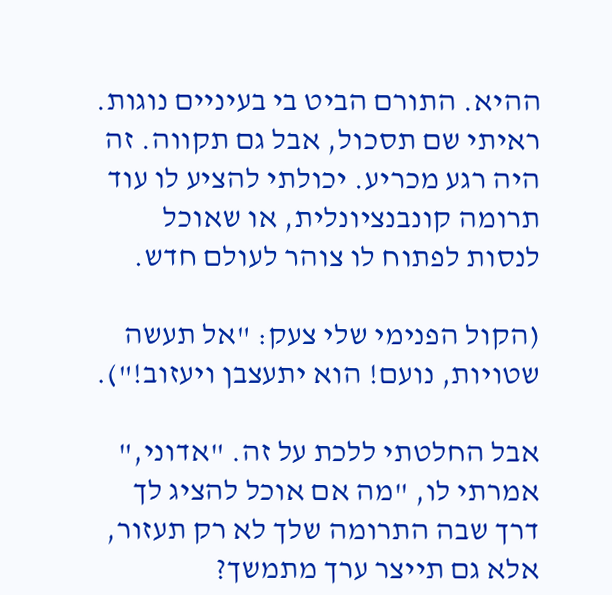ההיא. התורם הביט בי בעיניים נוגות. ראיתי שם תסכול, אבל גם תקווה. זה היה רגע מכריע. יכולתי להציע לו עוד תרומה קונבנציונלית, או שאוכל לנסות לפתוח לו צוהר לעולם חדש.

(הקול הפנימי שלי צעק: "אל תעשה שטויות, נועם! הוא יתעצבן ויעזוב!").

אבל החלטתי ללכת על זה. "אדוני," אמרתי לו, "מה אם אוכל להציג לך דרך שבה התרומה שלך לא רק תעזור, אלא גם תייצר ערך מתמשך?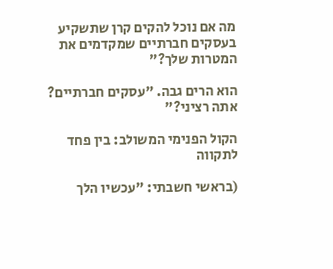מה אם נוכל להקים קרן שתשקיע בעסקים חברתיים שמקדמים את המטרות שלך?"

הוא הרים גבה. "עסקים חברתיים? אתה רציני?"

הקול הפנימי המשולב: בין פחד לתקווה

(בראשי חשבתי: "עכשיו הלך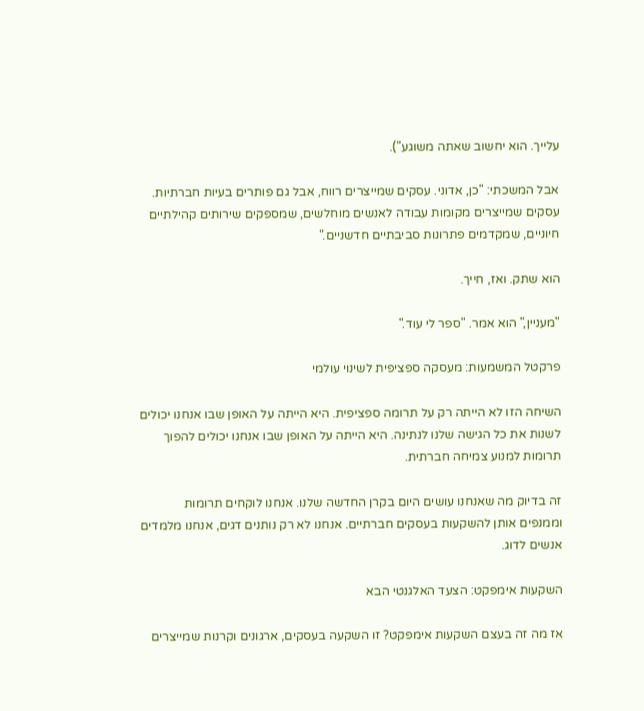עלייך. הוא יחשוב שאתה משוגע").

אבל המשכתי: "כן, אדוני. עסקים שמייצרים רווח, אבל גם פותרים בעיות חברתיות. עסקים שמייצרים מקומות עבודה לאנשים מוחלשים, שמספקים שירותים קהילתיים חיוניים, שמקדמים פתרונות סביבתיים חדשניים."

הוא שתק. ואז, חייך.

"מעניין," הוא אמר. "ספר לי עוד."

פרקטל המשמעות: מעסקה ספציפית לשינוי עולמי

השיחה הזו לא הייתה רק על תרומה ספציפית. היא הייתה על האופן שבו אנחנו יכולים לשנות את כל הגישה שלנו לנתינה. היא הייתה על האופן שבו אנחנו יכולים להפוך תרומות למנוע צמיחה חברתית.

זה בדיוק מה שאנחנו עושים היום בקרן החדשה שלנו. אנחנו לוקחים תרומות וממנפים אותן להשקעות בעסקים חברתיים. אנחנו לא רק נותנים דגים, אנחנו מלמדים אנשים לדוג.

השקעות אימפקט: הצעד האלגנטי הבא

אז מה זה בעצם השקעות אימפקט? זו השקעה בעסקים, ארגונים וקרנות שמייצרים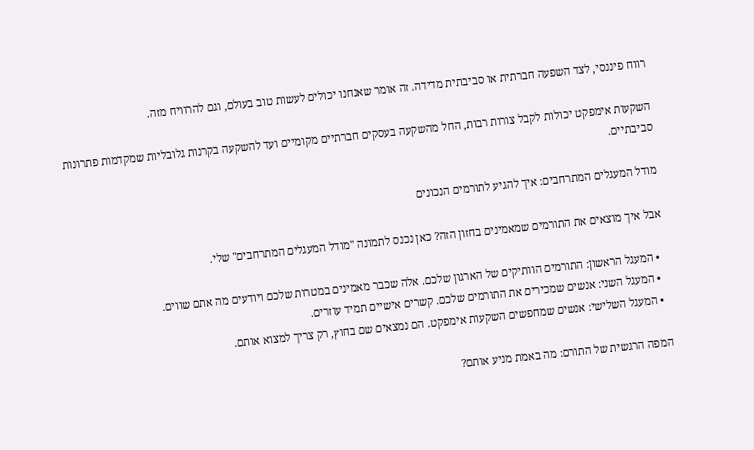רווח פיננסי, לצד השפעה חברתית או סביבתית מדידה. זה אומר שאנחנו יכולים לעשות טוב בעולם, וגם להרוויח מזה.

השקעות אימפקט יכולות לקבל צורות רבות, החל מהשקעה בעסקים חברתיים מקומיים ועד להשקעה בקרנות גלובליות שמקדמות פתרונות סביבתיים.

מודל המעגלים המתרחבים: איך להגיע לתורמים הנכונים

אבל איך מוצאים את התורמים שמאמינים בחזון הזה? כאן נכנס לתמונה "מודל המעגלים המתרחבים" שלי.

  • המעגל הראשון: התורמים הוותיקים של הארגון שלכם. אלה שכבר מאמינים במטרות שלכם ויודעים מה אתם שווים.
  • המעגל השני: אנשים שמכירים את התורמים שלכם. קשרים אישיים תמיד עוזרים.
  • המעגל השלישי: אנשים שמחפשים השקעות אימפקט. הם נמצאים שם בחוץ, רק צריך למצוא אותם.

המפה הרגשית של התורם: מה באמת מניע אותם?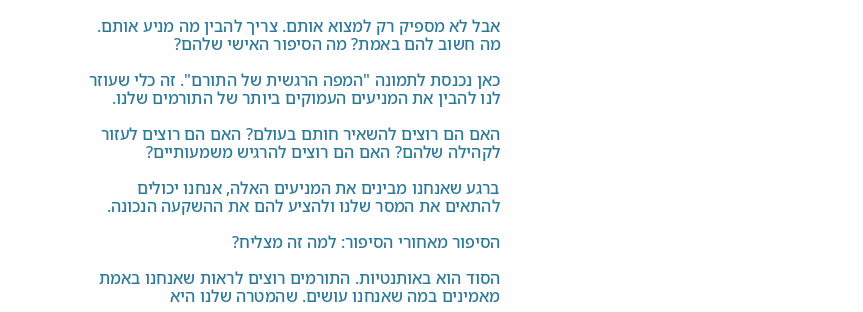אבל לא מספיק רק למצוא אותם. צריך להבין מה מניע אותם. מה חשוב להם באמת? מה הסיפור האישי שלהם?

כאן נכנסת לתמונה "המפה הרגשית של התורם". זה כלי שעוזר לנו להבין את המניעים העמוקים ביותר של התורמים שלנו.

האם הם רוצים להשאיר חותם בעולם? האם הם רוצים לעזור לקהילה שלהם? האם הם רוצים להרגיש משמעותיים?

ברגע שאנחנו מבינים את המניעים האלה, אנחנו יכולים להתאים את המסר שלנו ולהציע להם את ההשקעה הנכונה.

הסיפור מאחורי הסיפור: למה זה מצליח?

הסוד הוא באותנטיות. התורמים רוצים לראות שאנחנו באמת מאמינים במה שאנחנו עושים. שהמטרה שלנו היא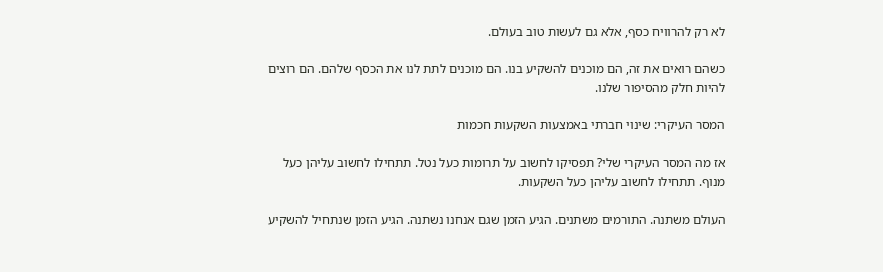לא רק להרוויח כסף, אלא גם לעשות טוב בעולם.

כשהם רואים את זה, הם מוכנים להשקיע בנו. הם מוכנים לתת לנו את הכסף שלהם. הם רוצים להיות חלק מהסיפור שלנו.

המסר העיקרי: שינוי חברתי באמצעות השקעות חכמות

אז מה המסר העיקרי שלי? תפסיקו לחשוב על תרומות כעל נטל. תתחילו לחשוב עליהן כעל מנוף. תתחילו לחשוב עליהן כעל השקעות.

העולם משתנה. התורמים משתנים. הגיע הזמן שגם אנחנו נשתנה. הגיע הזמן שנתחיל להשקיע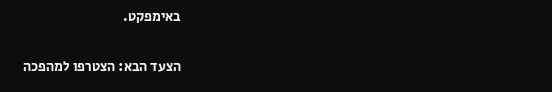באימפקט.

הצעד הבא: הצטרפו למהפכה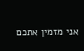אני מזמין אתכם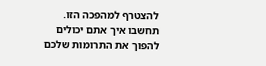להצטרף למהפכה הזו. תחשבו איך אתם יכולים להפוך את התרומות שלכם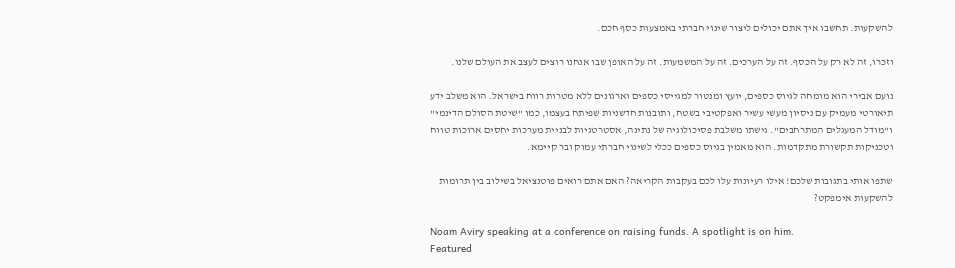להשקעות. תחשבו איך אתם יכולים ליצור שינוי חברתי באמצעות כסף חכם.

וזכרו, זה לא רק על הכסף. זה על הערכים. זה על המשמעות. זה על האופן שבו אנחנו רוצים לעצב את העולם שלנו.

נועם אבירי הוא מומחה לגיוס כספים, יועץ ומנטור למגייסי כספים וארגונים ללא מטרות רווח בישראל. הוא משלב ידע תיאורטי מעמיק עם ניסיון מעשי עשיר ואפקטיבי בשטח, ותובנות חדשניות שפיתח בעצמו, כמו "שיטת הסולם הדינמי" ו"מודל המעגלים המתרחבים". גישתו משלבת פסיכולוגיה של נתינה, אסטרטגיות לבניית מערכות יחסים ארוכות טווח וטכניקות תקשורת מתקדמות. הוא מאמין בגיוס כספים ככלי לשינוי חברתי עמוק ובר קיימא.

שתפו אותי בתגובות שלכם! אילו רעיונות עלו לכם בעקבות הקריאה? האם אתם רואים פוטנציאל בשילוב בין תרומות להשקעות אימפקט?

Noam Aviry speaking at a conference on raising funds. A spotlight is on him.
Featured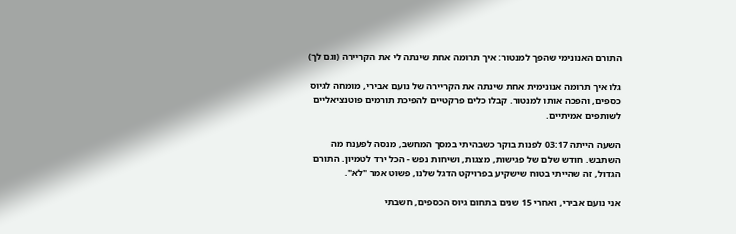התורם האנונימי שהפך למנטור: איך תרומה אחת שינתה לי את הקריירה (וגם לך)

גלו איך תרומה אנונימית אחת שינתה את הקריירה של נועם אבירי, מומחה לגיוס כספים, והפכה אותו למנטור. קבלו כלים פרקטיים להפיכת תורמים פוטנציאליים לשותפים אמיתיים.

השעה הייתה 03:17 לפנות בוקר כשבהיתי במסך המחשב, מנסה לפענח מה השתבש. חודש שלם של פגישות, מצגות, ושיחות נפש - הכל ירד לטמיון. התורם הגדול, זה שהייתי בטוח שישקיע בפרויקט הדגל שלנו, פשוט אמר "לא".

אני נועם אבירי, ואחרי 15 שנים בתחום גיוס הכספים, חשבתי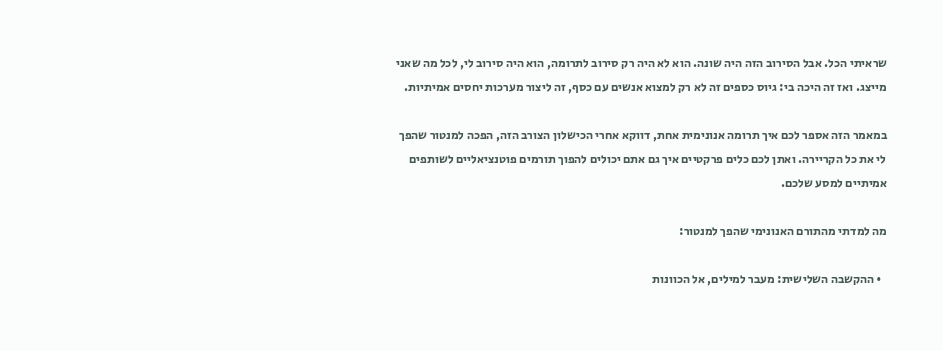שראיתי הכל. אבל הסירוב הזה היה שונה. הוא לא היה רק סירוב לתרומה, הוא היה סירוב לי, לכל מה שאני מייצג. ואז זה היכה בי: גיוס כספים זה לא רק למצוא אנשים עם כסף, זה ליצור מערכות יחסים אמיתיות.

במאמר הזה אספר לכם איך תרומה אנונימית אחת, דווקא אחרי הכישלון הצורב הזה, הפכה למנטור שהפך לי את כל הקריירה. ואתן לכם כלים פרקטיים איך גם אתם יכולים להפוך תורמים פוטנציאליים לשותפים אמיתיים למסע שלכם.

מה למדתי מהתורם האנונימי שהפך למנטור:

  • ההקשבה השלישית: מעבר למילים, אל הכוונות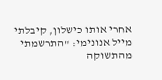אחרי אותו כישלון, קיבלתי מייל אנונימי: "התרשמתי מהתשוקה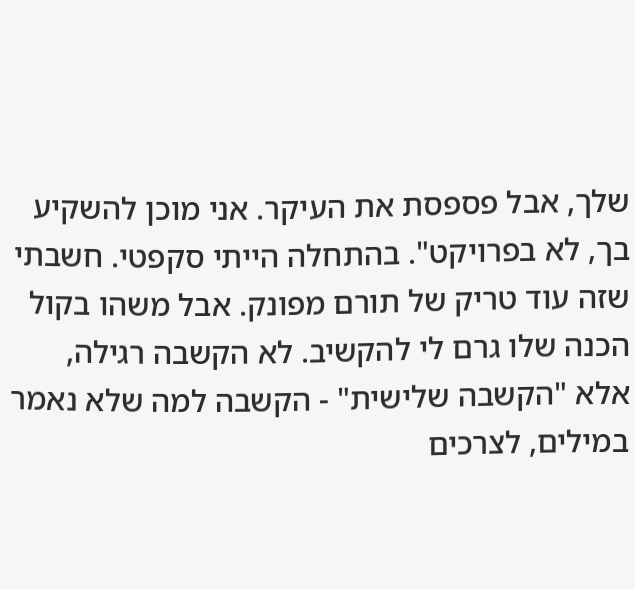שלך, אבל פספסת את העיקר. אני מוכן להשקיע בך, לא בפרויקט". בהתחלה הייתי סקפטי. חשבתי שזה עוד טריק של תורם מפונק. אבל משהו בקול הכנה שלו גרם לי להקשיב. לא הקשבה רגילה, אלא "הקשבה שלישית" - הקשבה למה שלא נאמר במילים, לצרכים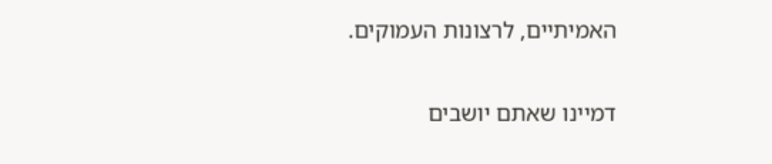האמיתיים, לרצונות העמוקים.

דמיינו שאתם יושבים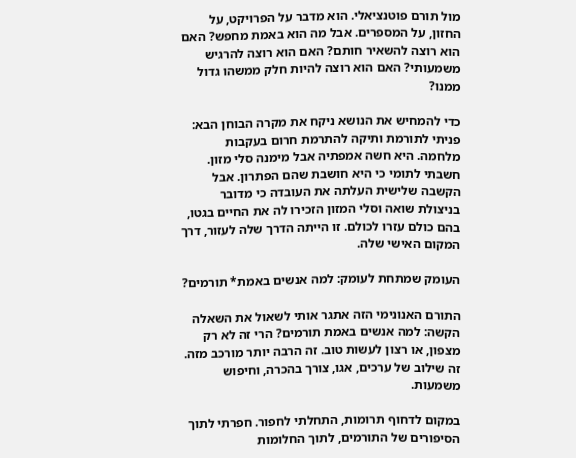מול תורם פוטנציאלי. הוא מדבר על הפרויקט, על החזון, על המספרים. אבל מה הוא באמת מחפש? האם הוא רוצה להשאיר חותם? האם הוא רוצה להרגיש משמעותי? האם הוא רוצה להיות חלק ממשהו גדול ממנו?

כדי להמחיש את הנושא ניקח את מקרה הבוחן הבא: פניתי לתורמת ותיקה להתרמת חרום בעקבות מלחמה. היא חשה אמפתיה אבל מימנה סלי מזון. חשבתי לתומי כי היא חושבת שהם הפתרון. אבל הקשבה שלישית העלתה את העובדה כי מדובר בניצולת שואה וסלי המזון הזכירו לה את החיים בגטו, בהם כולם עזרו לכולם. זו הייתה הדרך שלה לעזור, דרך המקום האישי שלה.

העומק שמתחת לעומק: למה אנשים באמת* תורמים?

התורם האנונימי הזה אתגר אותי לשאול את השאלה הקשה: למה אנשים באמת תורמים? הרי זה לא רק מצפון, או רצון לעשות טוב. זה הרבה יותר מורכב מזה. זה שילוב של ערכים, אגו, צורך בהכרה, וחיפוש משמעות.

במקום לדחוף תרומות, התחלתי לחפור. חפרתי לתוך הסיפורים של התורמים, לתוך החלומות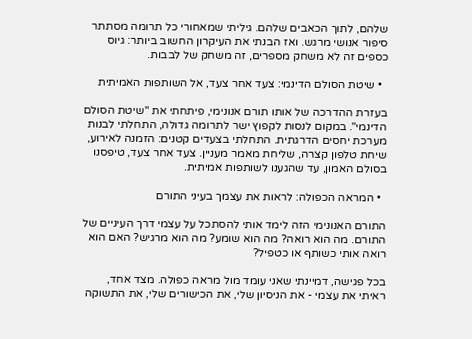שלהם, לתוך הכאבים שלהם. גיליתי שמאחורי כל תרומה מסתתר סיפור אנושי מרגש. ואז הבנתי את העיקרון החשוב ביותר: גיוס כספים זה לא משחק מספרים, זה משחק של לבבות.

  • שיטת הסולם הדינמי: צעד אחר צעד, אל השותפות האמיתית

בעזרת ההדרכה של אותו תורם אנונימי, פיתחתי את "שיטת הסולם הדינמי". במקום לנסות לקפוץ ישר לתרומה גדולה, התחלתי לבנות מערכת יחסים הדרגתית. התחלתי בצעדים קטנים: הזמנה לאירוע, שיחת טלפון קצרה, שליחת מאמר מעניין. צעד אחר צעד, טיפסנו בסולם האמון, עד שהגענו לשותפות אמיתית.

  • המראה הכפולה: לראות את עצמך בעיני התורם

התורם האנונימי הזה לימד אותי להסתכל על עצמי דרך העיניים של התורם. מה הוא רואה? מה הוא שומע? מה הוא מרגיש? האם הוא רואה אותי כשותף או כטפיל?

בכל פגישה, דמיינתי שאני עומד מול מראה כפולה. מצד אחד, ראיתי את עצמי - את הניסיון שלי, את הכישורים שלי, את התשוקה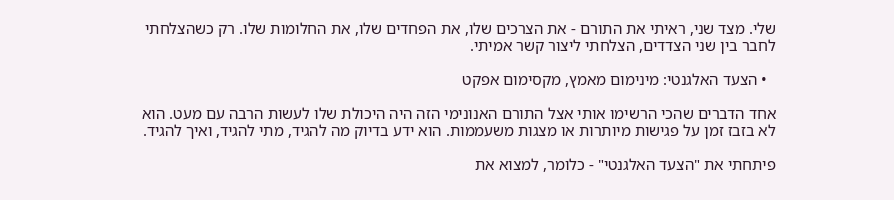שלי. מצד שני, ראיתי את התורם - את הצרכים שלו, את הפחדים שלו, את החלומות שלו. רק כשהצלחתי לחבר בין שני הצדדים, הצלחתי ליצור קשר אמיתי.

  • הצעד האלגנטי: מינימום מאמץ, מקסימום אפקט

אחד הדברים שהכי הרשימו אותי אצל התורם האנונימי הזה היה היכולת שלו לעשות הרבה עם מעט. הוא לא בזבז זמן על פגישות מיותרות או מצגות משעממות. הוא ידע בדיוק מה להגיד, מתי להגיד, ואיך להגיד.

פיתחתי את "הצעד האלגנטי" - כלומר, למצוא את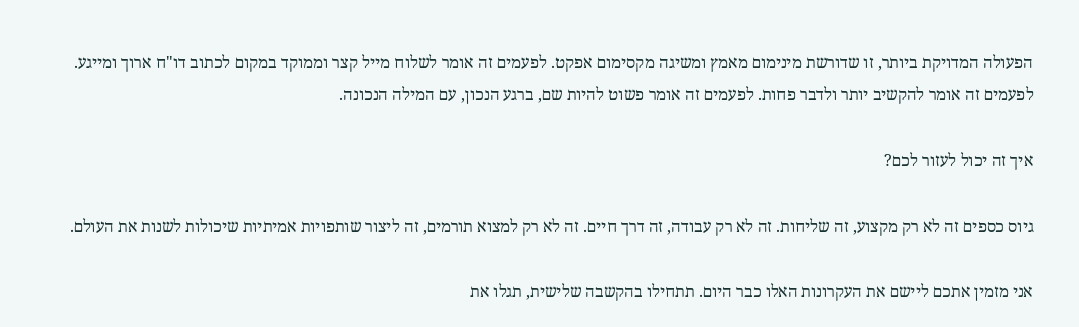הפעולה המדויקת ביותר, זו שדורשת מינימום מאמץ ומשיגה מקסימום אפקט. לפעמים זה אומר לשלוח מייל קצר וממוקד במקום לכתוב דו"ח ארוך ומייגע. לפעמים זה אומר להקשיב יותר ולדבר פחות. לפעמים זה אומר פשוט להיות שם, ברגע הנכון, עם המילה הנכונה.

איך זה יכול לעזור לכם?

גיוס כספים זה לא רק מקצוע, זה שליחות. זה לא רק עבודה, זה דרך חיים. זה לא רק למצוא תורמים, זה ליצור שותפויות אמיתיות שיכולות לשנות את העולם.

אני מזמין אתכם ליישם את העקרונות האלו כבר היום. תתחילו בהקשבה שלישית, תגלו את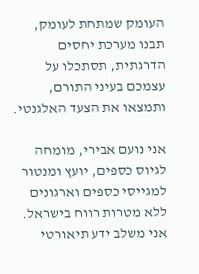העומק שמתחת לעומק, תבנו מערכת יחסים הדרגתית, תסתכלו על עצמכם בעיני התורם, ותמצאו את הצעד האלגנטי.

אני נועם אבירי, מומחה לגיוס כספים, יועץ ומנטור למגייסי כספים וארגונים ללא מטרות רווח בישראל. אני משלב ידע תיאורטי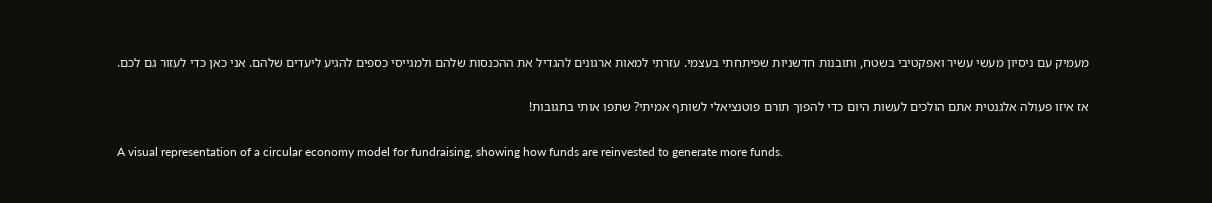מעמיק עם ניסיון מעשי עשיר ואפקטיבי בשטח, ותובנות חדשניות שפיתחתי בעצמי. עזרתי למאות ארגונים להגדיל את ההכנסות שלהם ולמגייסי כספים להגיע ליעדים שלהם. אני כאן כדי לעזור גם לכם.

אז איזו פעולה אלגנטית אתם הולכים לעשות היום כדי להפוך תורם פוטנציאלי לשותף אמיתי? שתפו אותי בתגובות!

A visual representation of a circular economy model for fundraising, showing how funds are reinvested to generate more funds.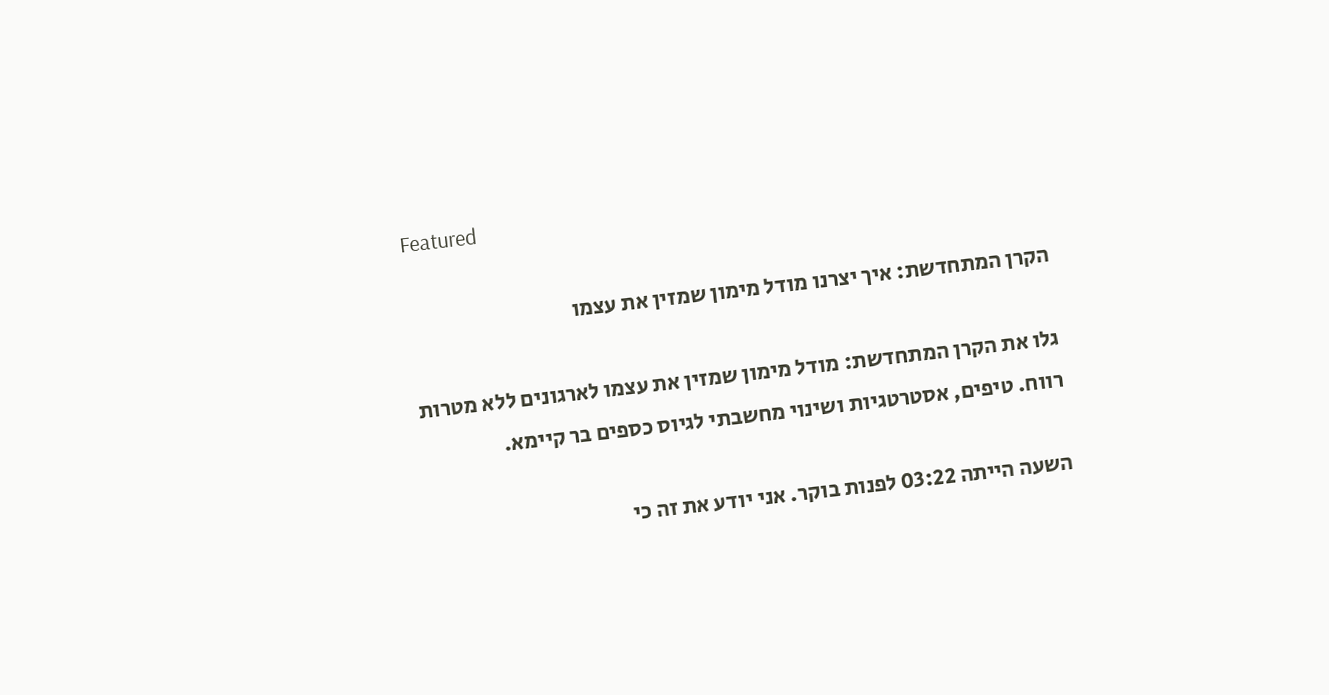Featured

הקרן המתחדשת: איך יצרנו מודל מימון שמזין את עצמו

גלו את הקרן המתחדשת: מודל מימון שמזין את עצמו לארגונים ללא מטרות רווח. טיפים, אסטרטגיות ושינוי מחשבתי לגיוס כספים בר קיימא.

השעה הייתה 03:22 לפנות בוקר. אני יודע את זה כי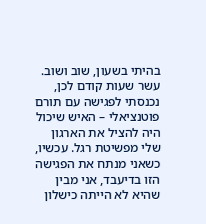בהיתי בשעון, שוב ושוב. עשר שעות קודם לכן, נכנסתי לפגישה עם תורם פוטנציאלי – האיש שיכול היה להציל את הארגון שלי מפשיטת רגל. עכשיו, כשאני מנתח את הפגישה הזו בדיעבד, אני מבין שהיא לא הייתה כישלון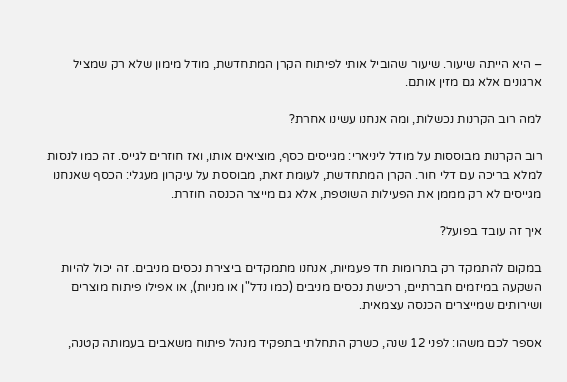– היא הייתה שיעור. שיעור שהוביל אותי לפיתוח הקרן המתחדשת, מודל מימון שלא רק שמציל ארגונים אלא גם מזין אותם.

למה רוב הקרנות נכשלות, ומה אנחנו עשינו אחרת?

רוב הקרנות מבוססות על מודל ליניארי: מגייסים כסף, מוציאים אותו, ואז חוזרים לגייס. זה כמו לנסות למלא בריכה עם דלי חור. הקרן המתחדשת, לעומת זאת, מבוססת על עיקרון מעגלי: הכסף שאנחנו מגייסים לא רק מממן את הפעילות השוטפת, אלא גם מייצר הכנסה חוזרת.

איך זה עובד בפועל?

במקום להתמקד רק בתרומות חד פעמיות, אנחנו מתמקדים ביצירת נכסים מניבים. זה יכול להיות השקעה במיזמים חברתיים, רכישת נכסים מניבים (כמו נדל"ן או מניות), או אפילו פיתוח מוצרים ושירותים שמייצרים הכנסה עצמאית.

אספר לכם משהו: לפני 12 שנה, כשרק התחלתי בתפקיד מנהל פיתוח משאבים בעמותה קטנה,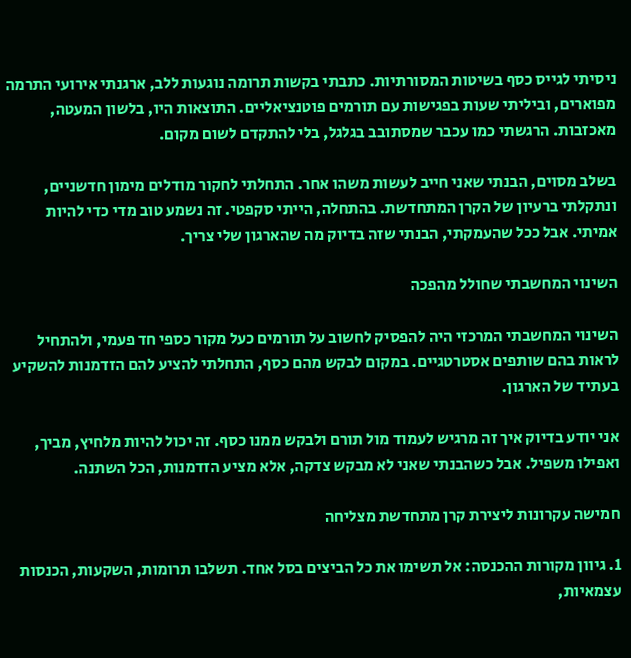ניסיתי לגייס כסף בשיטות המסורתיות. כתבתי בקשות תרומה נוגעות ללב, ארגנתי אירועי התרמה מפוארים, וביליתי שעות בפגישות עם תורמים פוטנציאליים. התוצאות היו, בלשון המעטה, מאכזבות. הרגשתי כמו עכבר שמסתובב בגלגל, בלי להתקדם לשום מקום.

בשלב מסוים, הבנתי שאני חייב לעשות משהו אחר. התחלתי לחקור מודלים מימון חדשניים, ונתקלתי ברעיון של הקרן המתחדשת. בהתחלה, הייתי סקפטי. זה נשמע טוב מדי כדי להיות אמיתי. אבל ככל שהעמקתי, הבנתי שזה בדיוק מה שהארגון שלי צריך.

השינוי המחשבתי שחולל מהפכה

השינוי המחשבתי המרכזי היה להפסיק לחשוב על תורמים כעל מקור כספי חד פעמי, ולהתחיל לראות בהם שותפים אסטרטגיים. במקום לבקש מהם כסף, התחלתי להציע להם הזדמנות להשקיע בעתיד של הארגון.

אני יודע בדיוק איך זה מרגיש לעמוד מול תורם ולבקש ממנו כסף. זה יכול להיות מלחיץ, מביך, ואפילו משפיל. אבל כשהבנתי שאני לא מבקש צדקה, אלא מציע הזדמנות, הכל השתנה.

חמישה עקרונות ליצירת קרן מתחדשת מצליחה

1. גיוון מקורות ההכנסה: אל תשימו את כל הביצים בסל אחד. תשלבו תרומות, השקעות, הכנסות עצמאיות,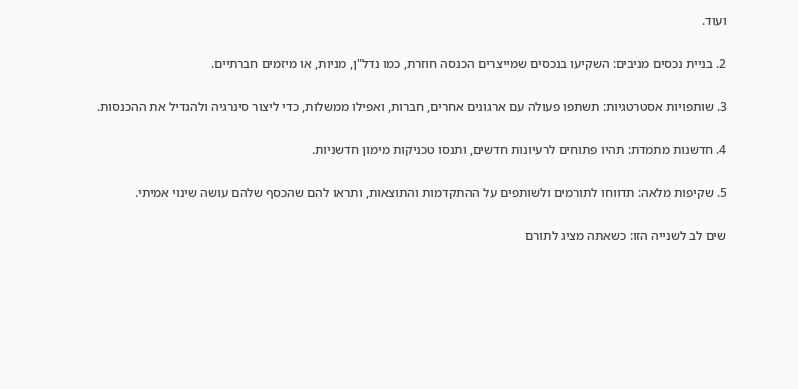ועוד.

2. בניית נכסים מניבים: השקיעו בנכסים שמייצרים הכנסה חוזרת, כמו נדל"ן, מניות, או מיזמים חברתיים.

3. שותפויות אסטרטגיות: תשתפו פעולה עם ארגונים אחרים, חברות, ואפילו ממשלות, כדי ליצור סינרגיה ולהגדיל את ההכנסות.

4. חדשנות מתמדת: תהיו פתוחים לרעיונות חדשים, ותנסו טכניקות מימון חדשניות.

5. שקיפות מלאה: תדווחו לתורמים ולשותפים על ההתקדמות והתוצאות, ותראו להם שהכסף שלהם עושה שינוי אמיתי.

שים לב לשנייה הזו: כשאתה מציג לתורם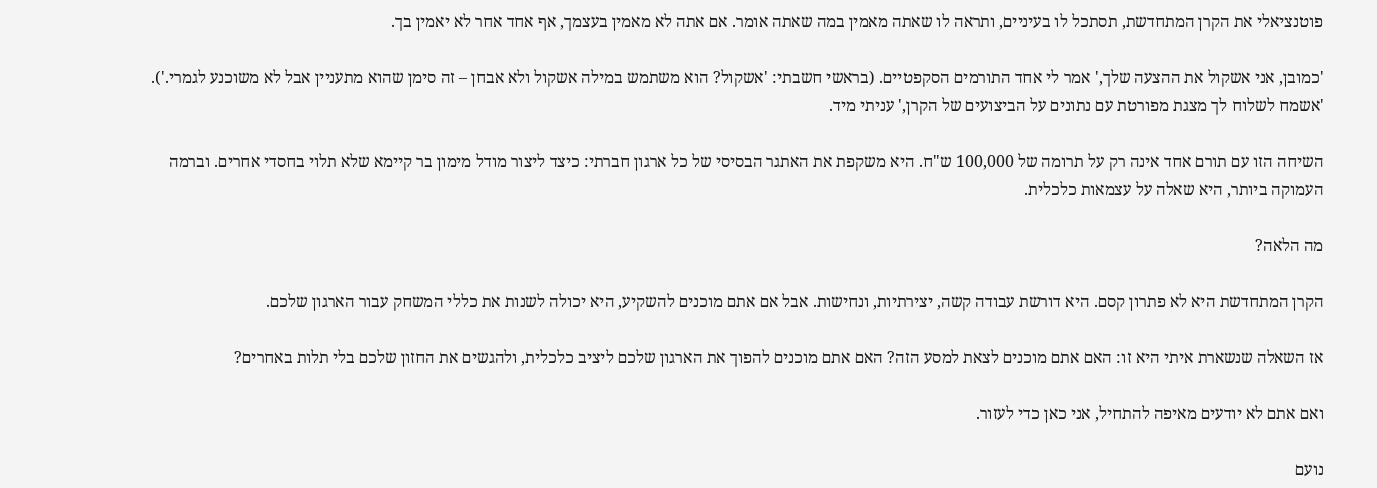פוטנציאלי את הקרן המתחדשת, תסתכל לו בעיניים, ותראה לו שאתה מאמין במה שאתה אומר. אם אתה לא מאמין בעצמך, אף אחד אחר לא יאמין בך.

'כמובן, אני אשקול את ההצעה שלך,' אמר לי אחד התורמים הסקפטיים. (בראשי חשבתי: 'אשקול? הוא משתמש במילה אשקול ולא אבחן – זה סימן שהוא מתעניין אבל לא משוכנע לגמרי.'). 'אשמח לשלוח לך מצגת מפורטת עם נתונים על הביצועים של הקרן,' עניתי מיד.

השיחה הזו עם תורם אחד אינה רק על תרומה של 100,000 ש"ח. היא משקפת את האתגר הבסיסי של כל ארגון חברתי: כיצד ליצור מודל מימון בר קיימא שלא תלוי בחסדי אחרים. וברמה העמוקה ביותר, היא שאלה על עצמאות כלכלית.

מה הלאה?

הקרן המתחדשת היא לא פתרון קסם. היא דורשת עבודה קשה, יצירתיות, ונחישות. אבל אם אתם מוכנים להשקיע, היא יכולה לשנות את כללי המשחק עבור הארגון שלכם.

אז השאלה שנשארת איתי היא זו: האם אתם מוכנים לצאת למסע הזה? האם אתם מוכנים להפוך את הארגון שלכם ליציב כלכלית, ולהגשים את החזון שלכם בלי תלות באחרים?

ואם אתם לא יודעים מאיפה להתחיל, אני כאן כדי לעזור.

נועם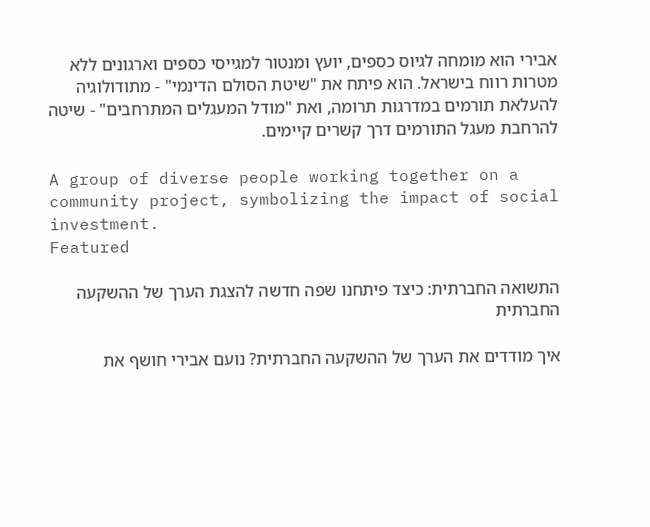אבירי הוא מומחה לגיוס כספים, יועץ ומנטור למגייסי כספים וארגונים ללא מטרות רווח בישראל. הוא פיתח את "שיטת הסולם הדינמי" - מתודולוגיה להעלאת תורמים במדרגות תרומה, ואת "מודל המעגלים המתרחבים" - שיטה להרחבת מעגל התורמים דרך קשרים קיימים.

A group of diverse people working together on a community project, symbolizing the impact of social investment.
Featured

התשואה החברתית: כיצד פיתחנו שפה חדשה להצגת הערך של ההשקעה החברתית

איך מודדים את הערך של ההשקעה החברתית? נועם אבירי חושף את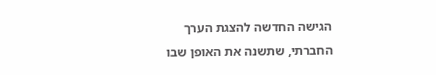הגישה החדשה להצגת הערך החברתי, שתשנה את האופן שבו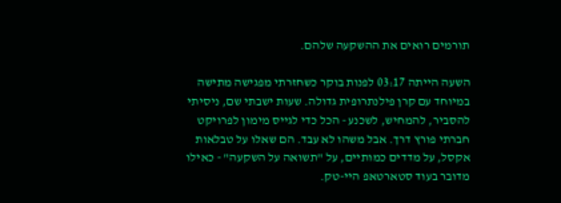תורמים רואים את ההשקעה שלהם.

השעה הייתה 03:17 לפנות בוקר כשחזרתי מפגישה מתישה במיוחד עם קרן פילנתרופית גדולה. שעות ישבתי שם, ניסיתי להסביר, להמחיש, לשכנע - הכל כדי לגייס מימון לפרויקט חברתי פורץ דרך. אבל משהו לא עבד. הם שאלו על טבלאות אקסל, על מדדים כמותיים, על "תשואה על השקעה" - כאילו מדובר בעוד סטארטאפ היי-טק.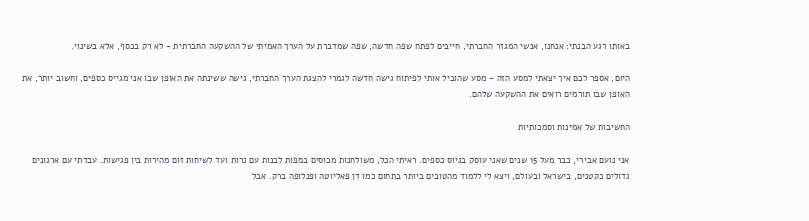באותו רגע הבנתי: אנחנו, אנשי המגזר החברתי, חייבים לפתח שפה חדשה, שפה שמדברת על הערך האמיתי של ההשקעה החברתית - לא רק בכסף, אלא בשינוי.

היום, אספר לכם איך יצאתי למסע הזה - מסע שהוביל אותי לפיתוח גישה חדשה לגמרי להצגת הערך החברתי, גישה ששינתה את האופן שבו אני מגייס כספים, וחשוב יותר, את האופן שבו תורמים רואים את ההשקעה שלהם.

החשיבות של אמינות וסמכותיות

אני נועם אבירי, כבר מעל 15 שנים שאני עוסק בגיוס כספים. ראיתי הכל, משולחנות מכוסים במפות לבנות עם נרות ועד לשיחות זום מהירות בין פגישות. עבדתי עם ארגונים גדולים כקטנים, בישראל ובעולם, ויצא לי ללמוד מהטובים ביותר בתחום כמו דן פאליוטה ופנלופה ברק. אבל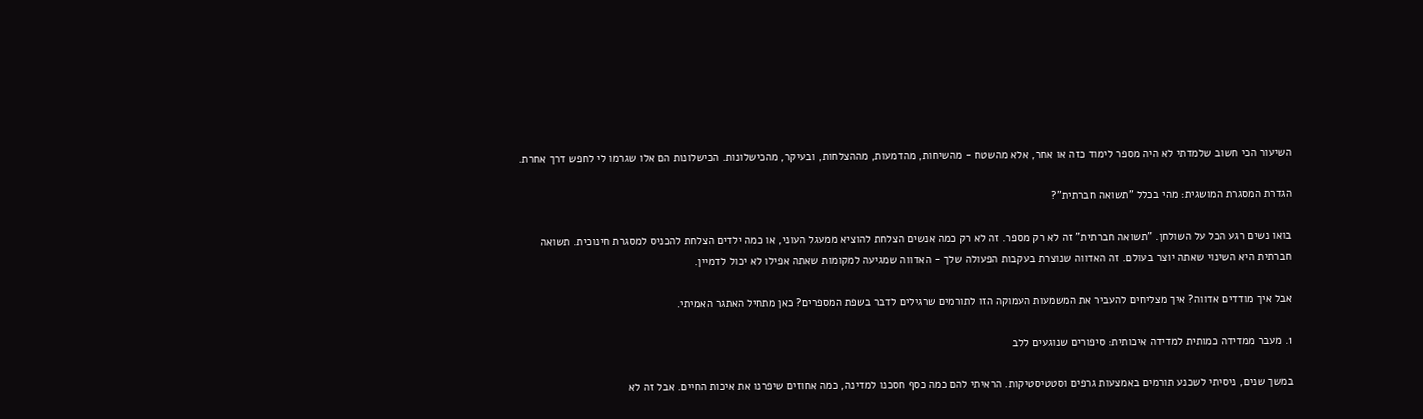השיעור הכי חשוב שלמדתי לא היה מספר לימוד כזה או אחר, אלא מהשטח - מהשיחות, מהדמעות, מההצלחות, ובעיקר, מהכישלונות. הכישלונות הם אלו שגרמו לי לחפש דרך אחרת.

הגדרת המסגרת המושגית: מהי בכלל "תשואה חברתית"?

בואו נשים רגע הכל על השולחן. "תשואה חברתית" זה לא רק מספר. זה לא רק כמה אנשים הצלחת להוציא ממעגל העוני, או כמה ילדים הצלחת להכניס למסגרת חינוכית. תשואה חברתית היא השינוי שאתה יוצר בעולם. זה האדווה שנוצרת בעקבות הפעולה שלך - האדווה שמגיעה למקומות שאתה אפילו לא יכול לדמיין.

אבל איך מודדים אדווה? איך מצליחים להעביר את המשמעות העמוקה הזו לתורמים שרגילים לדבר בשפת המספרים? כאן מתחיל האתגר האמיתי.

1. מעבר ממדידה כמותית למדידה איכותית: סיפורים שנוגעים ללב

במשך שנים, ניסיתי לשכנע תורמים באמצעות גרפים וסטטיסטיקות. הראיתי להם כמה כסף חסכנו למדינה, כמה אחוזים שיפרנו את איכות החיים. אבל זה לא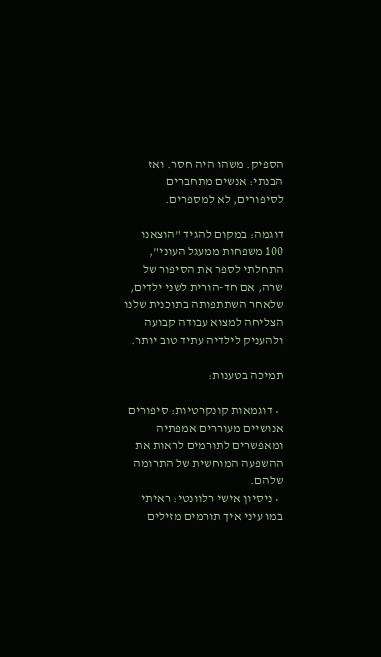הספיק. משהו היה חסר. ואז הבנתי: אנשים מתחברים לסיפורים, לא למספרים.

דוגמה: במקום להגיד "הוצאנו 100 משפחות ממעגל העוני", התחלתי לספר את הסיפור של שרה, אם חד-הורית לשני ילדים, שלאחר השתתפותה בתוכנית שלנו הצליחה למצוא עבודה קבועה ולהעניק לילדיה עתיד טוב יותר.

תמיכה בטענות:

  • דוגמאות קונקרטיות: סיפורים אנושיים מעוררים אמפתיה ומאפשרים לתורמים לראות את ההשפעה המוחשית של התרומה שלהם.
  • ניסיון אישי רלוונטי: ראיתי במו עיני איך תורמים מזילים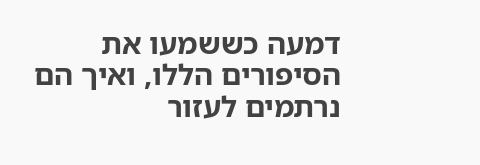דמעה כששמעו את הסיפורים הללו, ואיך הם נרתמים לעזור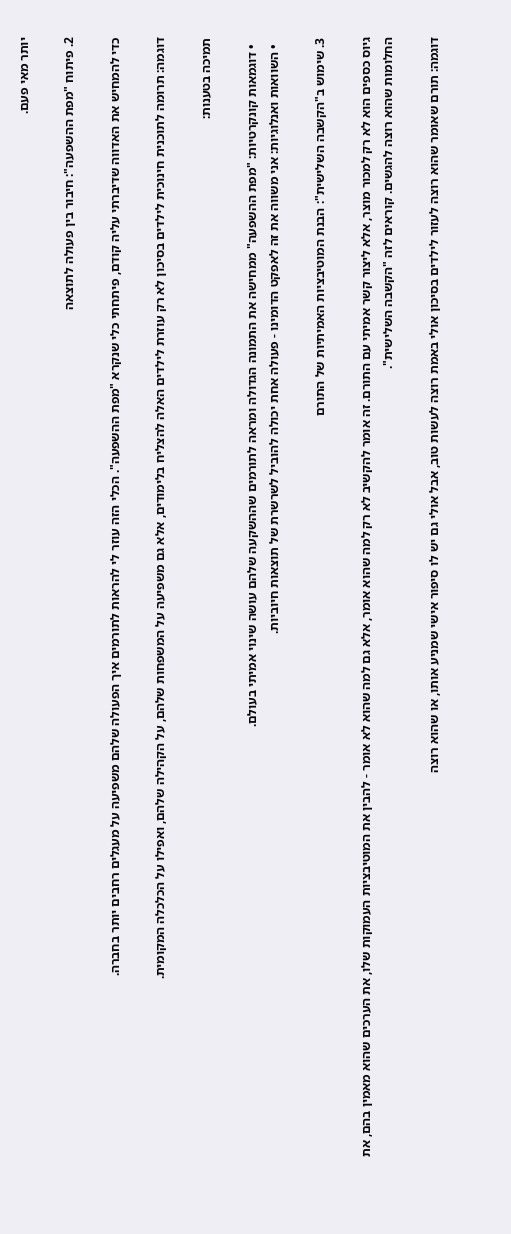יותר מאי פעם.

2. פיתוח "מפת ההשפעה": חיבור בין פעולה לתוצאה

כדי להמחיש את האדווה שדיברתי עליה קודם, פיתחתי כלי שנקרא "מפת ההשפעה". הכלי הזה עוזר לי להראות לתורמים איך הפעולה שלהם משפיעה על מעגלים רחבים יותר בחברה.

דוגמה: תרומה לתוכנית חינוכית לילדים בסיכון לא רק עוזרת לילדים האלה להצליח בלימודים, אלא גם משפיעה על המשפחות שלהם, על הקהילה שלהם, ואפילו על הכלכלה המקומית.

תמיכה בטענות:

  • דוגמאות קונקרטיות: "מפת ההשפעה" ממחישה את התמונה הגדולה ומראה לתורמים שההשקעה שלהם עושה שינוי אמיתי בעולם.
  • השוואות ואנלוגיות: אני משווה את זה לאפקט הדומינו - פעולה אחת יכולה להוביל לשרשרת של תוצאות חיוביות.

3. שימוש ב"הקשבה השלישית": הבנת המוטיבציות האמיתיות של התורם

גיוס כספים הוא לא רק למכור מוצר, אלא ליצור קשר אמיתי עם התורם. זה אומר להקשיב לא רק למה שהוא אומר, אלא גם למה שהוא לא אומר - להבין את המוטיבציות העמוקות שלו, את הערכים שהוא מאמין בהם, את החלומות שהוא רוצה להגשים. קוראים לזה "הקשבה השלישית".

דוגמה: תורם שאומר שהוא רוצה לעזור לילדים בסיכון אולי באמת רוצה לעשות טוב, אבל אולי גם יש לו סיפור אישי שמניע אותו, או שהוא רוצה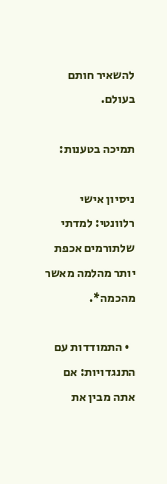להשאיר חותם בעולם.

תמיכה בטענות:

ניסיון אישי רלוונטי: למדתי שלתורמים אכפת יותר מהלמה מאשר מהכמה*.

  • התמודדות עם התנגדויות: אם אתה מבין את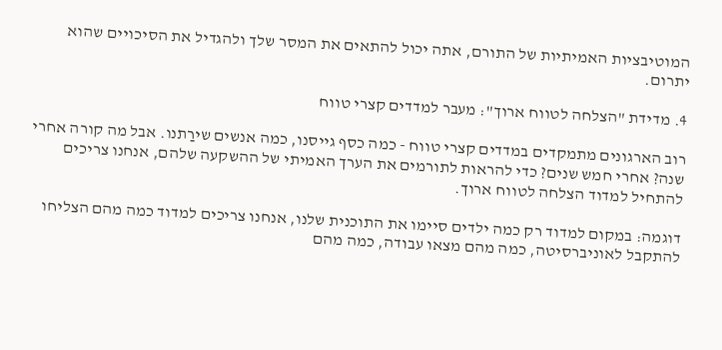המוטיבציות האמיתיות של התורם, אתה יכול להתאים את המסר שלך ולהגדיל את הסיכויים שהוא יתרום.

4. מדידת "הצלחה לטווח ארוך": מעבר למדדים קצרי טווח

רוב הארגונים מתמקדים במדדים קצרי טווח - כמה כסף גייסנו, כמה אנשים שירַתנו. אבל מה קורה אחרי שנה? אחרי חמש שנים? כדי להראות לתורמים את הערך האמיתי של ההשקעה שלהם, אנחנו צריכים להתחיל למדוד הצלחה לטווח ארוך.

דוגמה: במקום למדוד רק כמה ילדים סיימו את התוכנית שלנו, אנחנו צריכים למדוד כמה מהם הצליחו להתקבל לאוניברסיטה, כמה מהם מצאו עבודה, כמה מהם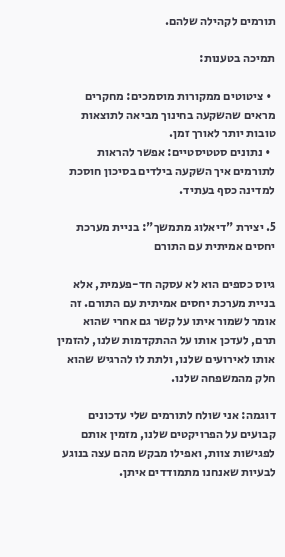תורמים לקהילה שלהם.

תמיכה בטענות:

  • ציטוטים ממקורות מוסמכים: מחקרים מראים שהשקעה בחינוך מביאה לתוצאות טובות יותר לאורך זמן.
  • נתונים סטטיסטיים: אפשר להראות לתורמים איך השקעה בילדים בסיכון חוסכת למדינה כסף בעתיד.

5. יצירת "דיאלוג מתמשך": בניית מערכת יחסים אמיתית עם התורם

גיוס כספים הוא לא עסקה חד-פעמית, אלא בניית מערכת יחסים אמיתית עם התורם. זה אומר לשמור איתו על קשר גם אחרי שהוא תרם, לעדכן אותו על ההתקדמות שלנו, להזמין אותו לאירועים שלנו, ולתת לו להרגיש שהוא חלק מהמשפחה שלנו.

דוגמה: אני שולח לתורמים שלי עדכונים קבועים על הפרויקטים שלנו, מזמין אותם לפגישות צוות, ואפילו מבקש מהם עצה בנוגע לבעיות שאנחנו מתמודדים איתן.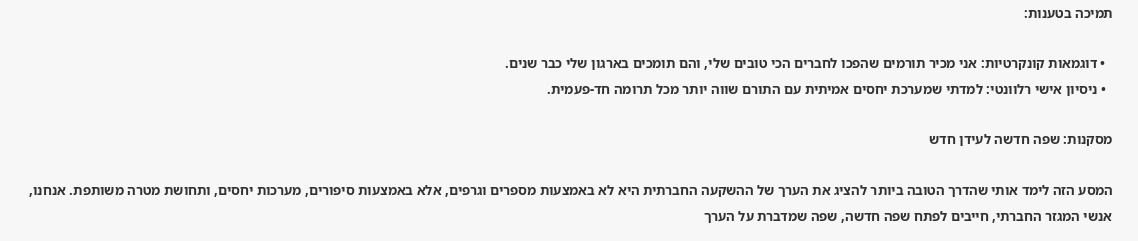תמיכה בטענות:

  • דוגמאות קונקרטיות: אני מכיר תורמים שהפכו לחברים הכי טובים שלי, והם תומכים בארגון שלי כבר שנים.
  • ניסיון אישי רלוונטי: למדתי שמערכת יחסים אמיתית עם התורם שווה יותר מכל תרומה חד-פעמית.

מסקנות: שפה חדשה לעידן חדש

המסע הזה לימד אותי שהדרך הטובה ביותר להציג את הערך של ההשקעה החברתית היא לא באמצעות מספרים וגרפים, אלא באמצעות סיפורים, מערכות יחסים, ותחושת מטרה משותפת. אנחנו, אנשי המגזר החברתי, חייבים לפתח שפה חדשה, שפה שמדברת על הערך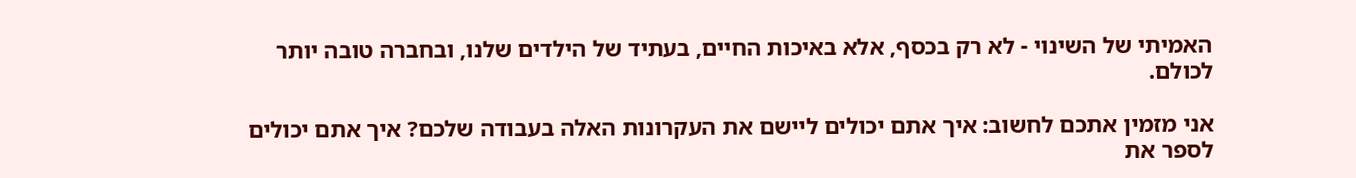האמיתי של השינוי - לא רק בכסף, אלא באיכות החיים, בעתיד של הילדים שלנו, ובחברה טובה יותר לכולם.

אני מזמין אתכם לחשוב: איך אתם יכולים ליישם את העקרונות האלה בעבודה שלכם? איך אתם יכולים לספר את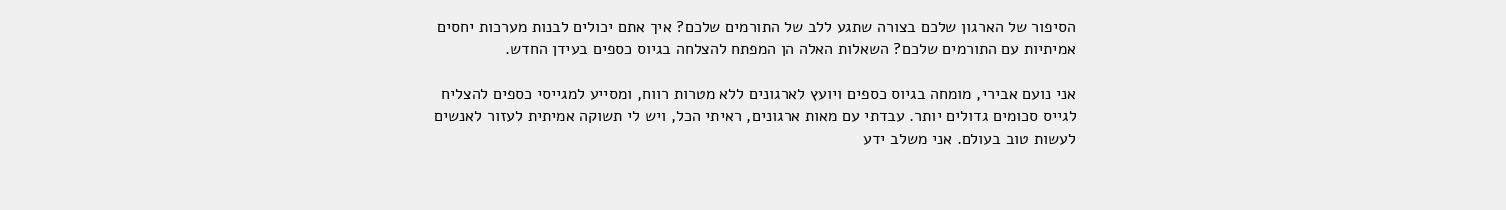הסיפור של הארגון שלכם בצורה שתגע ללב של התורמים שלכם? איך אתם יכולים לבנות מערכות יחסים אמיתיות עם התורמים שלכם? השאלות האלה הן המפתח להצלחה בגיוס כספים בעידן החדש.

אני נועם אבירי, מומחה בגיוס כספים ויועץ לארגונים ללא מטרות רווח, ומסייע למגייסי כספים להצליח לגייס סכומים גדולים יותר. עבדתי עם מאות ארגונים, ראיתי הכל, ויש לי תשוקה אמיתית לעזור לאנשים לעשות טוב בעולם. אני משלב ידע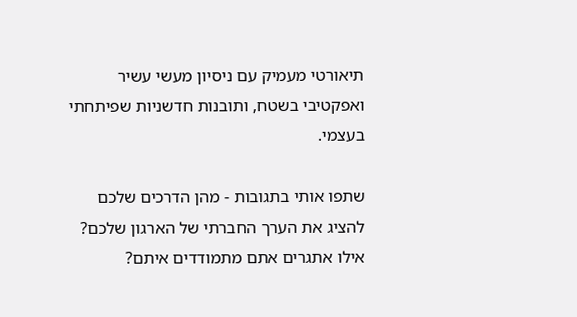תיאורטי מעמיק עם ניסיון מעשי עשיר ואפקטיבי בשטח, ותובנות חדשניות שפיתחתי בעצמי.

שתפו אותי בתגובות - מהן הדרכים שלכם להציג את הערך החברתי של הארגון שלכם? אילו אתגרים אתם מתמודדים איתם?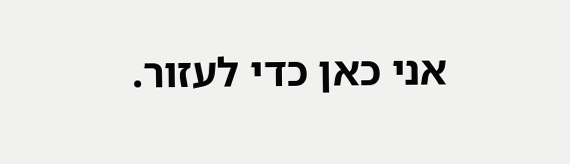אני כאן כדי לעזור.